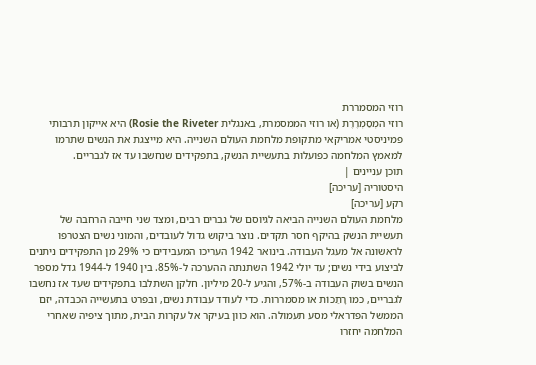רוזי המסמררת
רוזי המְסַמְרֶרֶת (או רוזי הממסמרת, באנגלית Rosie the Riveter) היא אייקון תרבותי פמיניסטי אמריקאי מתקופת מלחמת העולם השנייה. היא מייצגת את הנשים שתרמו למאמץ המלחמה כפועלות בתעשיית הנשק, בתפקידים שנחשבו עד אז לגבריים.
תוכן עניינים |
היסטוריה [עריכה]
רקע [עריכה]
מלחמת העולם השנייה הביאה לגיוסם של גברים רבים, ומצד שני חייבה הרחבה של תעשיית הנשק בהיקף חסר תקדים. נוצר ביקוש גדול לעובדים, והמוני נשים הצטרפו לראשונה אל מעגל העבודה. בינואר 1942 העריכו המעבידים כי 29% מן התפקידים ניתנים לביצוע בידי נשים; עד יולי 1942 השתנתה ההערכה ל-85%. בין 1940 ל-1944 גדל מספר הנשים בשוק העבודה ב-57%, והגיע ל-20 מיליון. חלקן השתלבו בתפקידים שעד אז נחשבו לגבריים, כמו רָתַכוֹת או מסמררות. כדי לעודד עבודת נשים, ובפרט בתעשייה הכבדה, יזם הממשל הפדראלי מסע תעמולה. הוא כוון בעיקר אל עקרות הבית, מתוך ציפיה שאחרי המלחמה יחזרו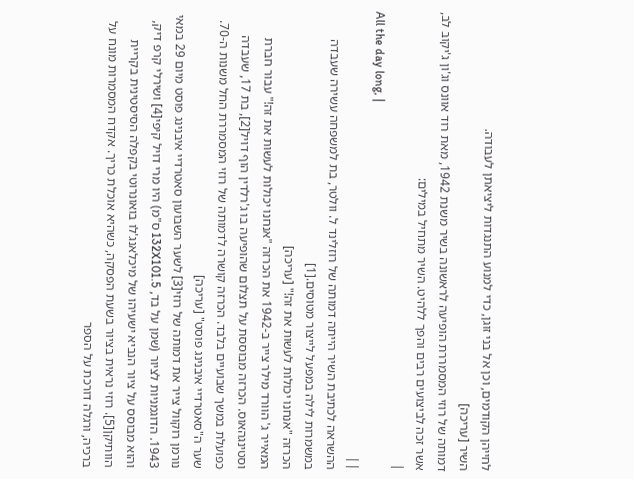לחייהן הקודמים, וכן אל בני זוגן, כדי למנוע התנגדות ליציאתן לעבודה.
השיר [עריכה]
דמותה של רוזי המסמררת הופיעה לראשונה בשיר משנת 1942, מאת רוד אוונס וג'ון ג'יקוב לב, אשר זכה לביצועים רבים והפך ללהיט. השיר מתחיל במילים:
|
All the day long, |
||
ההשראה לכתיבת השיר הייתה דמותה של רוזלינד ל. וולטר, בת למשפחה עשירה שעבדה במשמרות לילה במפעל לייצור מטוסים.[1]
הכרזה "אנחנו יכולות לעשות את זה!" [עריכה]
המאייר ג' הוורד מילר צייר ב-1942 את הכרזה "אנחנו יכולות לעשות את זה!" עבור חברת וסטינגהאוס. הכרזה מבוססת על תצלום שהופיעה בו ג'רלדין הוף דויל[2], בת 17, שעבדה כפועלת במשך שבועיים בלבד. הכרזה קושרה לדמותה של רוזי המסמררת החל משנות ה-70.
שער ה"סאטרדיי איבנינג פוסט" [עריכה]
נורמן רוקוול צייר את דמותה של רוזי[3] לשער השבועון סאטרדיי איבנינג פוסט מיום 29 במאי 1943. הדוגמניות לציור (שמן על בד, 132X101.5 ס"מ) היו מרי דויל קיפי[4] ושירלי קרפ דיק, והוא מבוסס על ציור הנביא ישעיהו של מיכלאנג'לו בואונרוטי בקפלה הסיסטינית בקריית הוותיקן[5]. רוזי נראית בציור בשעת הפסקה, כשהיא אוכלת כריך. אקדח המסמרות מונח על ברכיה, ורגלה דורכת על הספר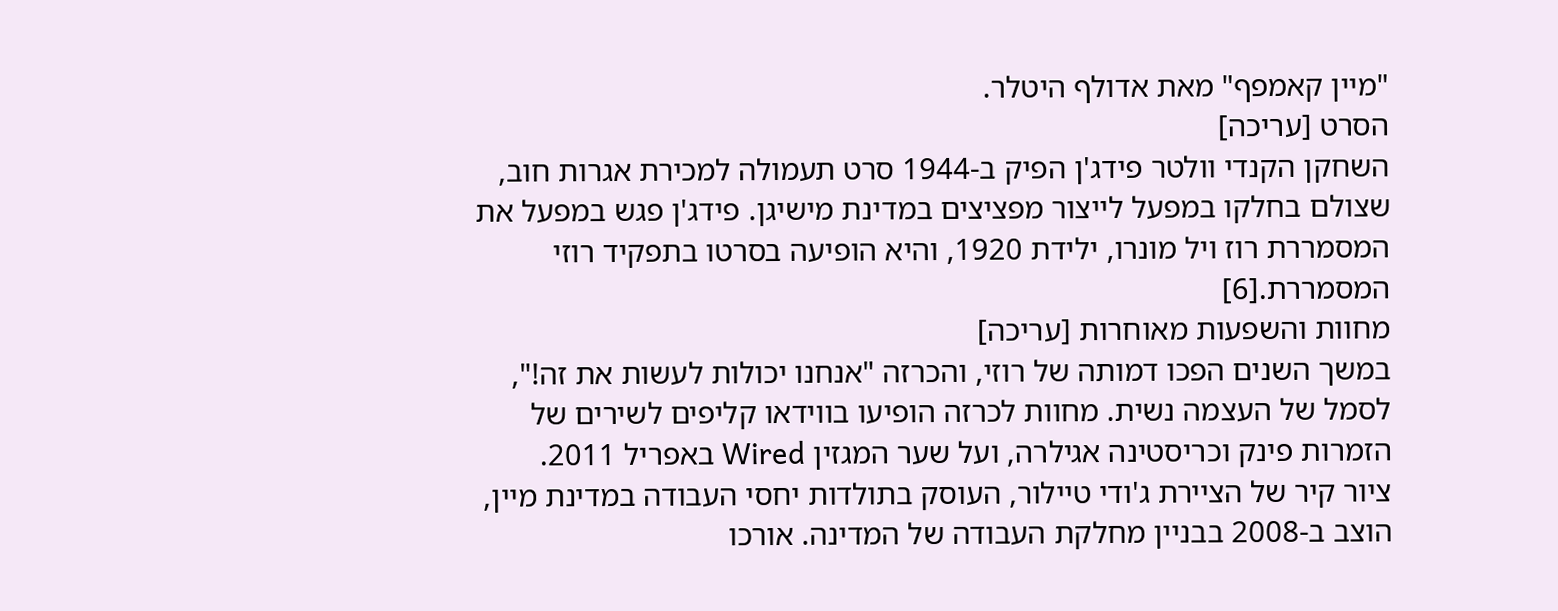"מיין קאמפף" מאת אדולף היטלר.
הסרט [עריכה]
השחקן הקנדי וולטר פידג'ן הפיק ב-1944 סרט תעמולה למכירת אגרות חוב, שצולם בחלקו במפעל לייצור מפציצים במדינת מישיגן. פידג'ן פגש במפעל את המסמררת רוז ויל מונרו, ילידת 1920, והיא הופיעה בסרטו בתפקיד רוזי המסמררת.[6]
מחוות והשפעות מאוחרות [עריכה]
במשך השנים הפכו דמותה של רוזי, והכרזה "אנחנו יכולות לעשות את זה!", לסמל של העצמה נשית. מחוות לכרזה הופיעו בווידאו קליפים לשירים של הזמרות פינק וכריסטינה אגילרה, ועל שער המגזין Wired באפריל 2011.
ציור קיר של הציירת ג'ודי טיילור, העוסק בתולדות יחסי העבודה במדינת מיין, הוצב ב-2008 בבניין מחלקת העבודה של המדינה. אורכו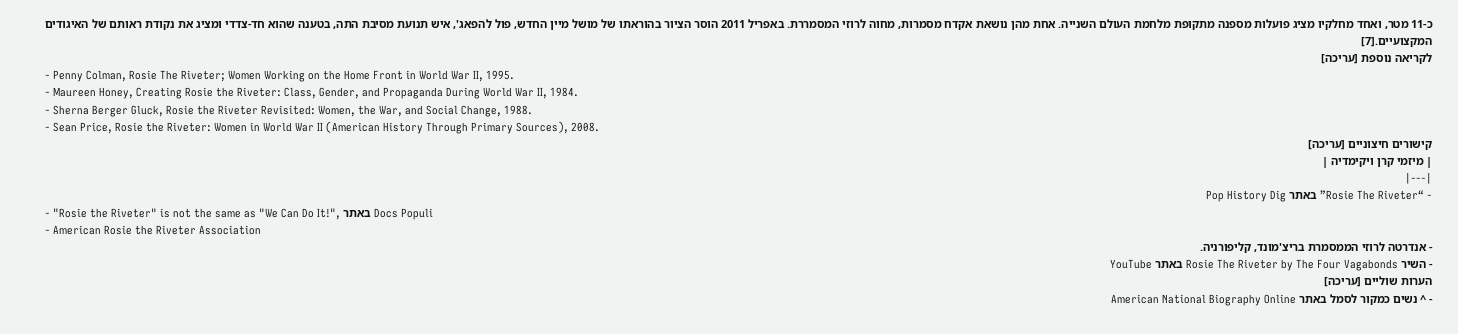כ-11 מטר, ואחד מחלקיו מציג פועלות מספנה מתקופת מלחמת העולם השנייה. אחת מהן נושאת אקדח מסמרות, מחוה לרוזי המסמררת. באפריל 2011 הוסר הציור בהוראתו של מושל מיין החדש, פול להפאג', איש תנועת מסיבת התה, בטענה שהוא חד-צדדי ומציג את נקודת ראותם של האיגודים המקצועיים.[7]
לקריאה נוספת [עריכה]
- Penny Colman, Rosie The Riveter; Women Working on the Home Front in World War II, 1995.
- Maureen Honey, Creating Rosie the Riveter: Class, Gender, and Propaganda During World War II, 1984.
- Sherna Berger Gluck, Rosie the Riveter Revisited: Women, the War, and Social Change, 1988.
- Sean Price, Rosie the Riveter: Women in World War II (American History Through Primary Sources), 2008.
קישורים חיצוניים [עריכה]
| מיזמי קרן ויקימדיה |
|---|
- “Rosie The Riveter” באתר Pop History Dig
- "Rosie the Riveter" is not the same as "We Can Do It!", באתר Docs Populi
- American Rosie the Riveter Association
- אנדרטה לרוזי הממסמרת בריצ'מונד, קליפורניה.
- השיר Rosie The Riveter by The Four Vagabonds באתר YouTube
הערות שוליים [עריכה]
- ^ נשים כמקור לסמל באתר American National Biography Online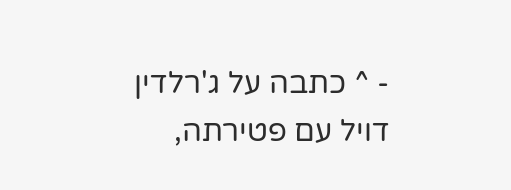- ^ כתבה על ג'רלדין דויל עם פטירתה,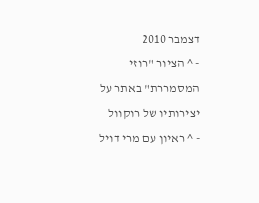דצמבר 2010
- ^ הציור "רוזי המסמררת" באתר על יצירותיו של רוקוול
- ^ ראיון עם מרי דויל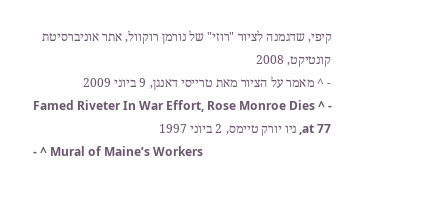קיפי, שדגמנה לציור "רוזי" של נורמן רוקוול, אתר אוניברסיטת קונטיקט, 2008
- ^ מאמר על הציור מאת טרייסי דאנגן, 9 ביוני 2009
- ^ Famed Riveter In War Effort, Rose Monroe Dies at 77, ניו יורק טיימס, 2 ביוני 1997
- ^ Mural of Maine’s Workers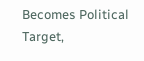Becomes Political Target,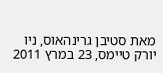מאת סטיבן גרינהאוס, ניו יורק טיימס, 23 במרץ 2011